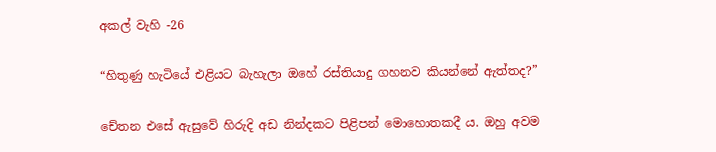අකල් වැහි -26

“හිතුණු හැටියේ එළියට බැහැලා ඔහේ රස්තියාදු ගහනව කියන්නේ ඇත්තද?”

චේතන එසේ ඇසුවේ හිරුදි අඩ නින්දකට පිළිපන් මොහොතකදී ය. ඔහු අවම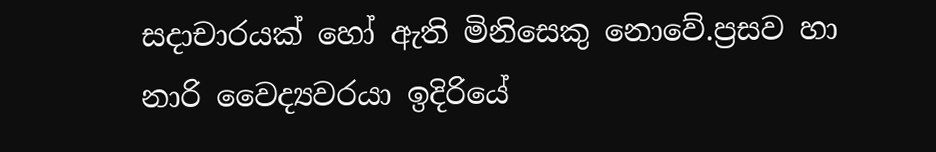සදාචාරයක් හෝ ඇති මිනිසෙකු නොවේ.ප්‍රසව හා නාරි වෛද්‍යවරයා ඉදිරියේ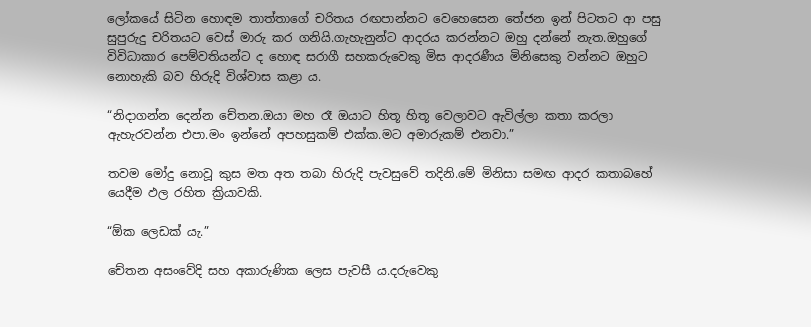ලෝකයේ සිටින හොඳම තාත්තාගේ චරිතය රඟපාන්නට වෙහෙසෙන තේජන ඉන් පිටතට ආ පසු සුපුරුදු චරිතයට වෙස් මාරු කර ගනියි.ගැහැනුන්ට ආදරය කරන්නට ඔහු දන්නේ නැත.ඔහුගේ විවිධාකාර පෙම්වතියන්ට ද හොඳ සරාගී සහකරුවෙකු මිස ආදරණීය මිනිසෙකු වන්නට ඔහුට නොහැකි බව හිරුදි විශ්වාස කළා ය.

“නිදාගන්න දෙන්න චේතන.ඔයා මහ රෑ ඔයාට හිතූ හිතූ වෙලාවට ඇවිල්ලා කතා කරලා ඇහැරවන්න එපා.මං ඉන්නේ අපහසුකම් එක්ක.මට අමාරුකම් එනවා.”

තවම මෝදු නොවූ කුස මත අත තබා හිරුදි පැවසුවේ තදිනි.මේ මිනිසා සමඟ ආදර කතාබහේ යෙදීම ඵල රහිත ක්‍රියාවකි.

“ඕක ලෙඩක් යැ.”

චේතන අසංවේදි සහ අකාරුණික ලෙස පැවසී ය.දරුවෙකු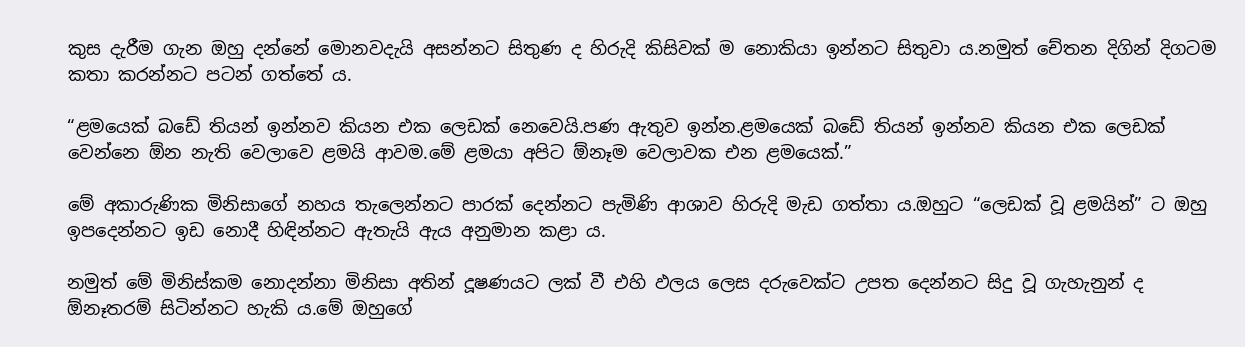කුස දැරීම ගැන ඔහු දන්නේ මොනවදැයි අසන්නට සිතුණ ද හිරුදි කිසිවක් ම නොකියා ඉන්නට සිතුවා ය.නමුත් චේතන දිගින් දිගටම කතා කරන්නට පටන් ගත්තේ ය.

“ළමයෙක් බඩේ තියන් ඉන්නව කියන එක ලෙඩක් නෙවෙයි.පණ ඇතුව ඉන්න.ළමයෙක් බඩේ තියන් ඉන්නව කියන එක ලෙඩක් වෙන්නෙ ඕන නැති වෙලාවෙ ළමයි ආවම.මේ ළමයා අපිට ඕනෑම වෙලාවක එන ළමයෙක්.”

මේ අකාරුණික මිනිසාගේ නහය තැලෙන්නට පාරක් දෙන්නට පැමිණි ආශාව හිරුදි මැඩ ගත්තා ය.ඔහුට “ලෙඩක් වූ ළමයින්” ට ඔහු ඉපදෙන්නට ඉඩ නොදී හිඳින්නට ඇතැයි ඇය අනුමාන කළා ය.

නමුත් මේ මිනිස්කම නොදන්නා මිනිසා අතින් දූෂණයට ලක් වී එහි ඵලය ලෙස දරුවෙක්ට උපත දෙන්නට සිදු වූ ගැහැනුන් ද ඕනෑතරම් සිටින්නට හැකි ය.මේ ඔහුගේ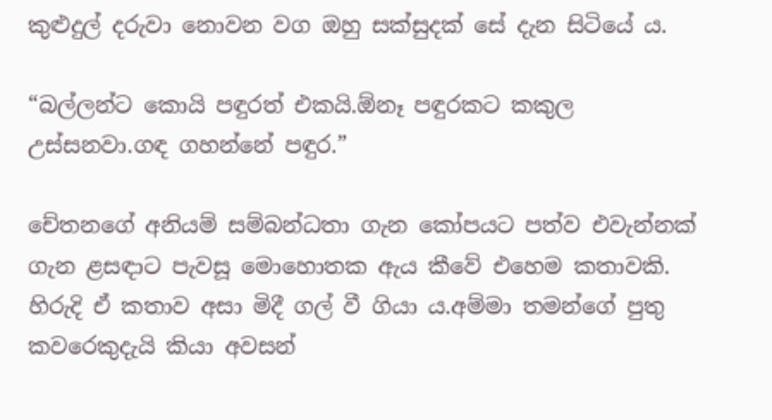කුළුදුල් දරුවා නොවන වග ඔහු සක්සුදක් සේ දැන සිටියේ ය.

“බල්ලන්ට කොයි පඳුරත් එකයි.ඕනෑ පඳුරකට කකුල උස්සනවා.ගඳ ගහන්නේ පඳුර.”

චේතනගේ අනියම් සම්බන්ධතා ගැන කෝපයට පත්ව එවැන්නක් ගැන ළසඳාට පැවසූ මොහොතක ඇය කීවේ එහෙම කතාවකි. හිරුදි ඒ කතාව අසා මිදී ගල් වී ගියා ය.අම්මා තමන්ගේ පුතු කවරෙකුදැයි කියා අවසන්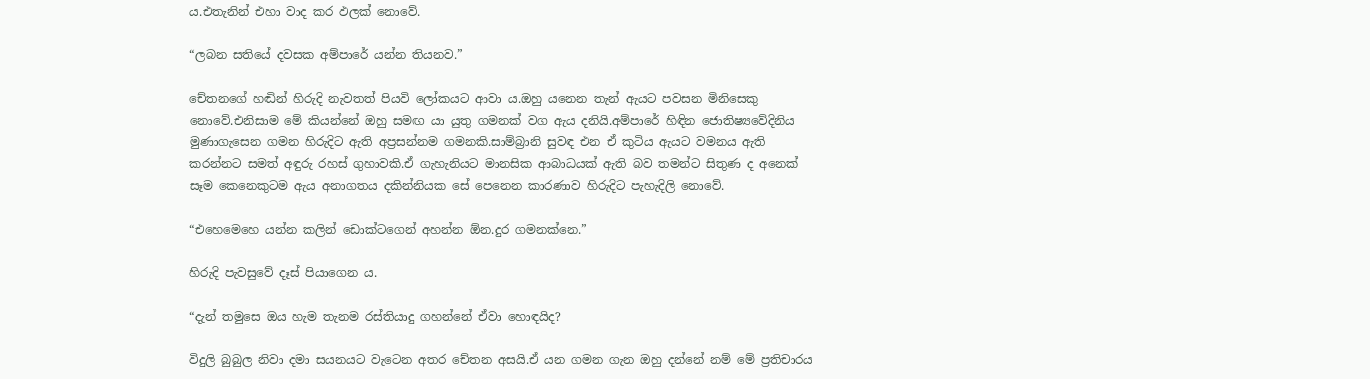ය.එතැනින් එහා වාද කර ඵලක් නොවේ.

“ලබන සතියේ දවසක අම්පාරේ යන්න තියනව.”

චේතනගේ හඬින් හිරුදි නැවතත් පියවි ලෝකයට ආවා ය.ඔහු යනෙන තැන් ඇයට පවසන මිනිසෙකු නොවේ.එනිසාම මේ කියන්නේ ඔහු සමඟ යා යුතු ගමනක් වග ඇය දනියි.අම්පාරේ හිඳින ජොතිෂ්‍යවේදිනිය මුණාගැසෙන ගමන හිරුදිට ඇති අප්‍රසන්නම ගමනකි.සාම්බ්‍රානි සුවඳ එන ඒ කුටිය ඇයට වමනය ඇති කරන්නට සමත් අඳුරු රහස් ගුහාවකි.ඒ ගැහැනියට මානසික ආබාධයක් ඇති බව තමන්ට සිතුණ ද අනෙක් සෑම කෙනෙකුටම ඇය අනාගතය දකින්නියක සේ පෙනෙන කාරණාව හිරුදිට පැහැදිලි නොවේ.

“එහෙමෙහෙ යන්න කලින් ඩොක්ටගෙන් අහන්න ඕන.දුර ගමනක්නෙ.”

හිරුදි පැවසුවේ දෑස් පියාගෙන ය.

“දැන් තමුසෙ ඔය හැම තැනම රස්තියාදු ගහන්නේ ඒවා හොඳයිද?

විදුලි බුබුල නිවා දමා සයනයට වැටෙන අතර චේතන අසයි.ඒ යන ගමන ගැන ඔහු දන්නේ නම් මේ ප්‍රතිචාරය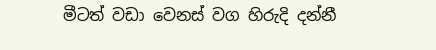මීටත් වඩා වෙනස් වග හිරුදි දන්නී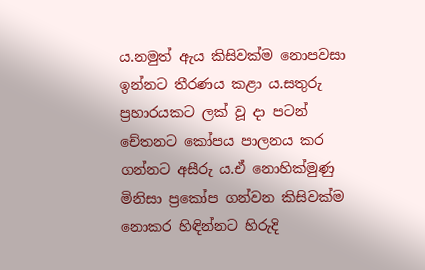ය.නමුත් ඇය කිසිවක්ම නොපවසා ඉන්නට තීරණය කළා ය.සතුරු ප්‍රහාරයකට ලක් වූ දා පටන් චේතනට කෝපය පාලනය කර ගන්නට අසීරු ය.ඒ නොහික්මුණු මිනිසා ප්‍රකෝප ගන්වන කිසිවක්ම නොකර හිඳින්නට හිරුදි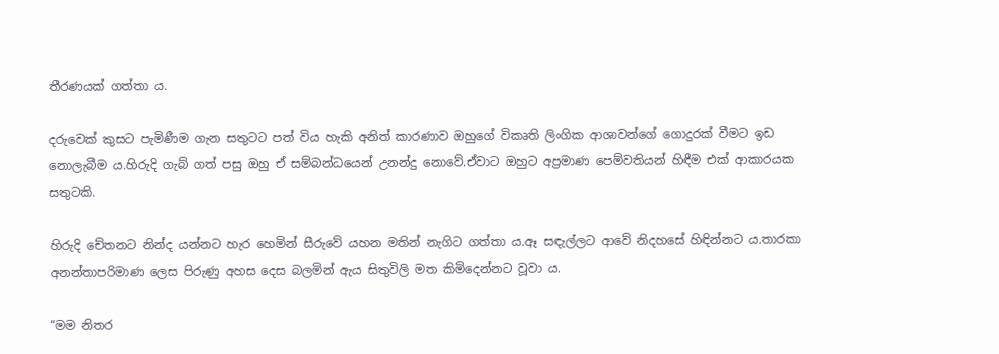තීරණයක් ගත්තා ය.

දරුවෙක් කුසට පැමිණීම ගැන සතුටට පත් විය හැකි අනිත් කාරණාව ඔහුගේ විකෘති ලිංගික ආශාවන්ගේ ගොදුරක් වීමට ඉඩ නොලැබීම ය.හිරුදි ගැබ් ගත් පසු ඔහු ඒ සම්බන්ධයෙන් උනන්දු නොවේ.ඒවාට ඔහුට අප්‍රමාණ පෙම්වතියන් හිඳීම එක් ආකාරයක සතුටකි.

හිරුදි චේතනට නින්ද යන්නට හැර හෙමින් සීරුවේ යහන මතින් නැගිට ගත්තා ය.ඈ සඳැල්ලට ආවේ නිදහසේ හිඳින්නට ය.තාරකා අනන්තාපරිමාණ ලෙස පිරුණු අහස දෙස බලමින් ඇය සිතුවිලි මත කිමිදෙන්නට වූවා ය.

“මම නිතර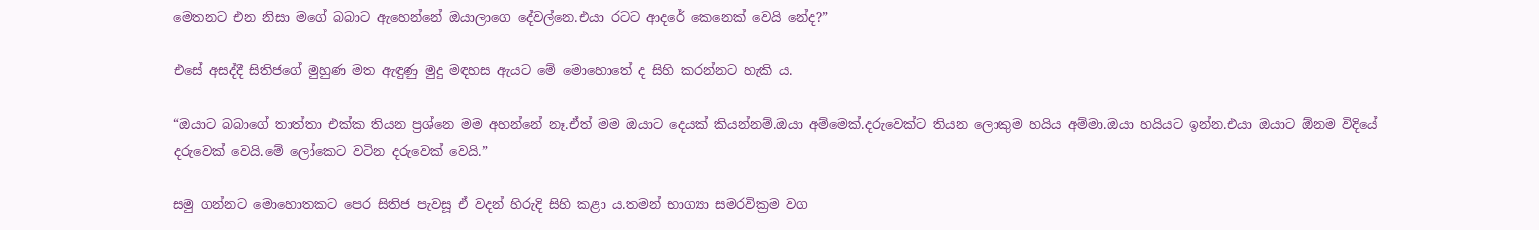මෙතනට එන නිසා මගේ බබාට ඇහෙන්නේ ඔයාලාගෙ දේවල්නෙ.එයා රටට ආදරේ කෙනෙක් වෙයි නේද?”

එසේ අසද්දී සිතිජගේ මුහුණ මත ඇඳුණු මුදු මඳහස ඇයට මේ මොහොතේ ද සිහි කරන්නට හැකි ය.

“ඔයාට බබාගේ තාත්තා එක්ක තියන ප්‍රශ්නෙ මම අහන්නේ නෑ.ඒත් මම ඔයාට දෙයක් කියන්නම්.ඔයා අම්මෙක්.දරුවෙක්ට තියන ලොකුම හයිය අම්මා.ඔයා හයියට ඉන්න.එයා ඔයාට ඕනම විදියේ දරුවෙක් වෙයි.මේ ලෝකෙට වටින දරුවෙක් වෙයි.”

සමු ගන්නට මොහොතකට පෙර සිතිජ පැවසූ ඒ වදන් හිරුදි සිහි කළා ය.තමන් භාග්‍යා සමරවික්‍රම වග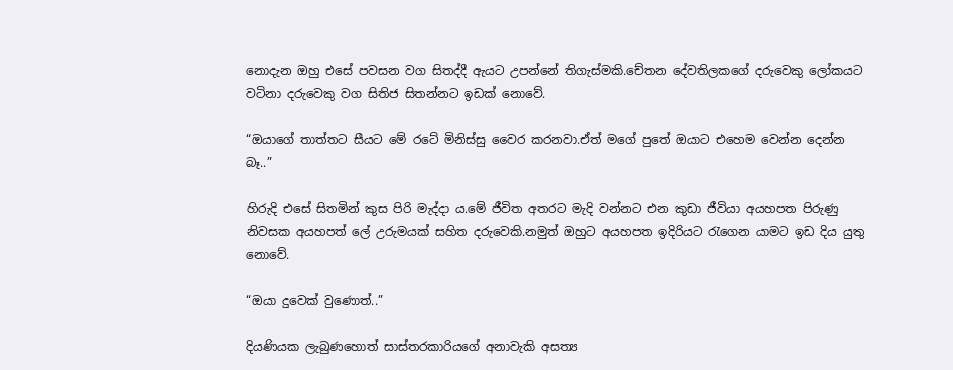නොදැන ඔහු එසේ පවසන වග සිතද්දී ඇයට උපන්නේ තිගැස්මකි.චේතන දේවතිලකගේ දරුවෙකු ලෝකයට වටිනා දරුවෙකු වග සිතිජ සිතන්නට ඉඩක් නොවේ.

“ඔයාගේ තාත්තට සීයට මේ රටේ මිනිස්සු වෛර කරනවා.ඒත් මගේ පුතේ ඔයාට එහෙම වෙන්න දෙන්න බෑ..”

හිරුදි එසේ සිතමින් කුස පිරි මැද්දා ය.මේ ජීවිත අතරට මැදි වන්නට එන කුඩා ජීවියා අයහපත පිරුණු නිවසක අයහපත් ලේ උරුමයක් සහිත දරුවෙකි.නමුත් ඔහුට අයහපත ඉදිරියට රැගෙන යාමට ඉඩ දිය යුතු නොවේ.

“ඔයා දුවෙක් වුණොත්..”

දියණියක ලැබුණහොත් සාස්තරකාරියගේ අනාවැකි අසත්‍ය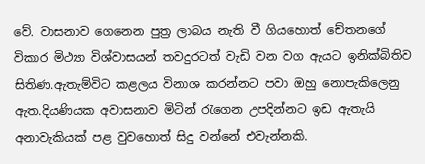වේ. වාසනාව ගෙනෙන පුත්‍ර ලාබය නැති වී ගියහොත් චේතනගේ විකාර මිථ්‍යා විශ්වාසයන් තවදුරටත් වැඩි වන වග ඇයට ඉනික්බිතිව සිතිණ.ඇතැම්විට කළලය විනාශ කරන්නට පවා ඔහු නොපැකිලෙනු ඇත.දියණියක අවාසනාව මිටින් රැගෙන උපදින්නට ඉඩ ඇතැයි අනාවැකියක් පළ වුවහොත් සිදු වන්නේ එවැන්නකි.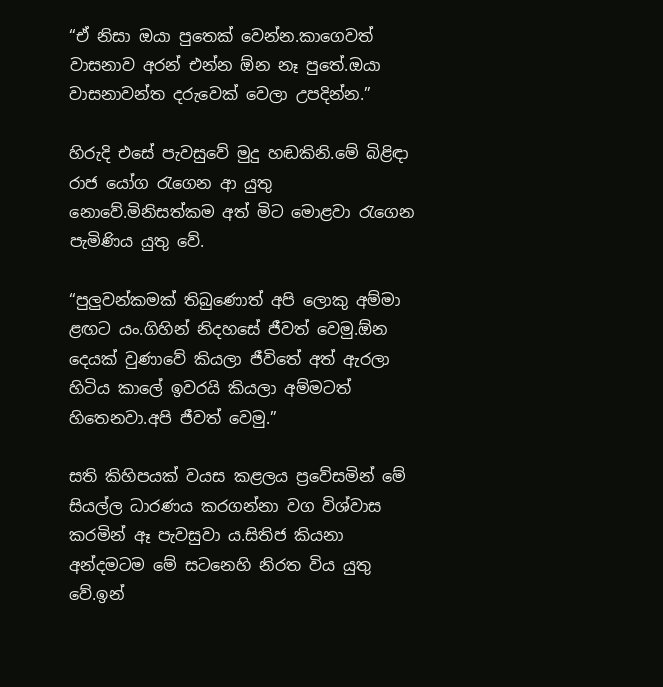“ඒ නිසා ඔයා පුතෙක් වෙන්න.කාගෙවත් වාසනාව අරන් එන්න ඕන නෑ පුතේ.ඔයා වාසනාවන්ත දරුවෙක් වෙලා උපදින්න.”

හිරුදි එසේ පැවසුවේ මුදු හඬකිනි.මේ බිළිඳා රාජ යෝග රැගෙන ආ යුතු නොවේ.මිනිසත්කම අත් මිට මොළවා රැගෙන පැමිණිය යුතු වේ.

“පුලුවන්කමක් තිබුණොත් අපි ලොකු අම්මා ළඟට යං.ගිහින් නිදහසේ ජීවත් වෙමු.ඕන දෙයක් වුණාවේ කියලා ජීවිතේ අත් ඇරලා හිටිය කාලේ ඉවරයි කියලා අම්මටත් හිතෙනවා.අපි ජීවත් වෙමු.”

සති කිහිපයක් වයස කළලය ප්‍රවේසමින් මේ සියල්ල ධාරණය කරගන්නා වග විශ්වාස කරමින් ඈ පැවසුවා ය.සිතිජ කියනා අන්දමටම මේ සටනෙහි නිරත විය යුතු වේ.ඉන්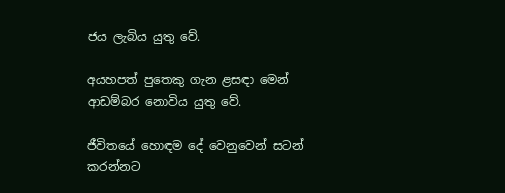ජය ලැබිය යුතු වේ.

අයහපත් පුතෙකු ගැන ළසඳා මෙන් ආඩම්බර නොවිය යුතු වේ.

ජීවිතයේ හොඳම දේ වෙනුවෙන් සටන් කරන්නට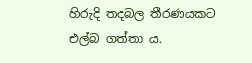හිරුදි තදබල තීරණයකට එල්බ ගත්තා ය.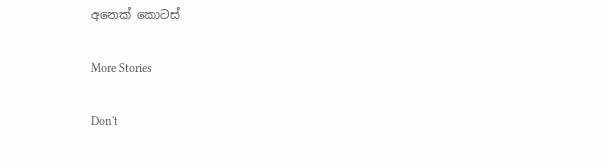අනෙක් කොටස්

More Stories

Don't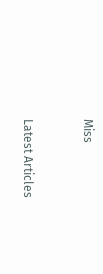Miss


Latest Articles